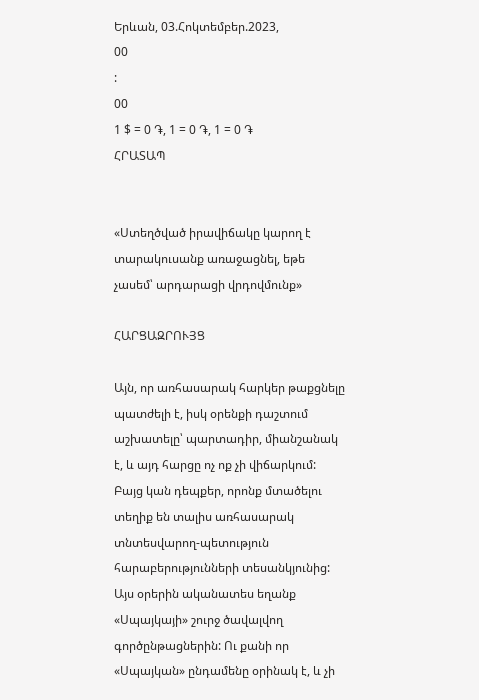Երևան, 03.Հոկտեմբեր.2023,
00
:
00
1 $ = 0 ֏, 1 = 0 ֏, 1 = 0 ֏
ՀՐԱՏԱՊ


«Ստեղծված իրավիճակը կարող է տարակուսանք առաջացնել, եթե չասեմ՝ արդարացի վրդովմունք»

ՀԱՐՑԱԶՐՈՒՅՑ

Այն, որ առհասարակ հարկեր թաքցնելը պատժելի է, իսկ օրենքի դաշտում աշխատելը՝ պարտադիր, միանշանակ է, և այդ հարցը ոչ ոք չի վիճարկում: Բայց կան դեպքեր, որոնք մտածելու տեղիք են տալիս առհասարակ տնտեսվարող-պետություն հարաբերությունների տեսանկյունից: Այս օրերին ականատես եղանք «Սպայկայի» շուրջ ծավալվող գործընթացներին: Ու քանի որ «Սպայկան» ընդամենը օրինակ է, և չի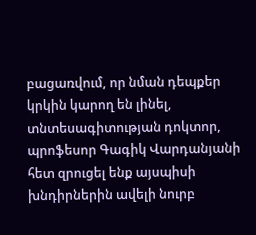բացառվում, որ նման դեպքեր կրկին կարող են լինել, տնտեսագիտության դոկտոր, պրոֆեսոր Գագիկ Վարդանյանի հետ զրուցել ենք այսպիսի խնդիրներին ավելի նուրբ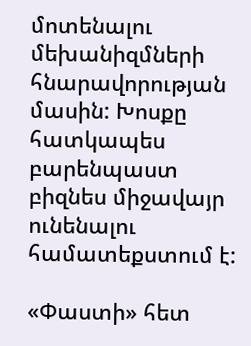մոտենալու մեխանիզմների հնարավորության մասին: Խոսքը հատկապես բարենպաստ բիզնես միջավայր ունենալու համատեքստում է:

«Փաստի» հետ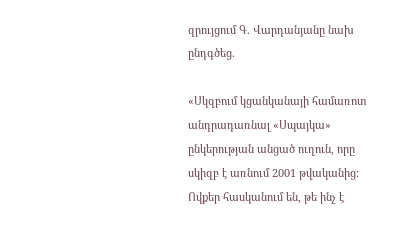զրույցում Գ. Վարդանյանը նախ ընդգծեց.

«Սկզբում կցանկանայի համառոտ անդրադառնալ «Սպայկա» ընկերության անցած ուղուն, որը սկիզբ է առնում 2001 թվականից: Ովքեր հասկանում են, թե ինչ է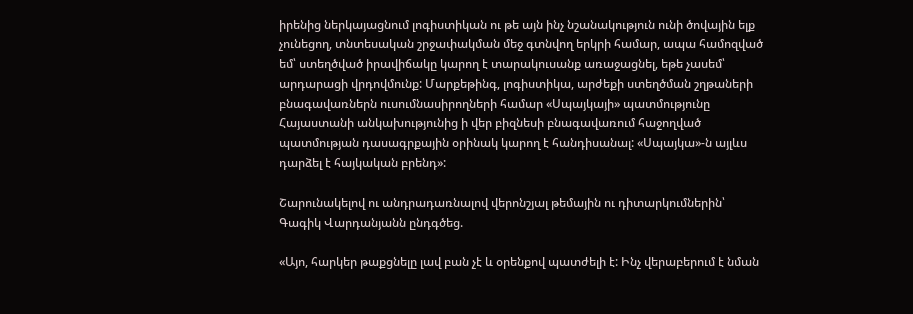իրենից ներկայացնում լոգիստիկան ու թե այն ինչ նշանակություն ունի ծովային ելք չունեցող, տնտեսական շրջափակման մեջ գտնվող երկրի համար, ապա համոզված եմ՝ ստեղծված իրավիճակը կարող է տարակուսանք առաջացնել, եթե չասեմ՝ արդարացի վրդովմունք: Մարքեթինգ, լոգիստիկա, արժեքի ստեղծման շղթաների բնագավառներն ուսումնասիրողների համար «Սպայկայի» պատմությունը Հայաստանի անկախությունից ի վեր բիզնեսի բնագավառում հաջողված պատմության դասագրքային օրինակ կարող է հանդիսանալ: «Սպայկա»-ն այլևս դարձել է հայկական բրենդ»:

Շարունակելով ու անդրադառնալով վերոնշյալ թեմային ու դիտարկումներին՝ Գագիկ Վարդանյանն ընդգծեց.

«Այո, հարկեր թաքցնելը լավ բան չէ և օրենքով պատժելի է: Ինչ վերաբերում է նման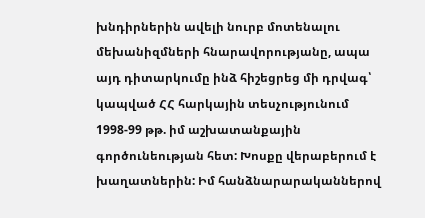խնդիրներին ավելի նուրբ մոտենալու մեխանիզմների հնարավորությանը, ապա այդ դիտարկումը ինձ հիշեցրեց մի դրվագ՝ կապված ՀՀ հարկային տեսչությունում 1998-99 թթ. իմ աշխատանքային գործունեության հետ: Խոսքը վերաբերում է խաղատներին: Իմ հանձնարարականներով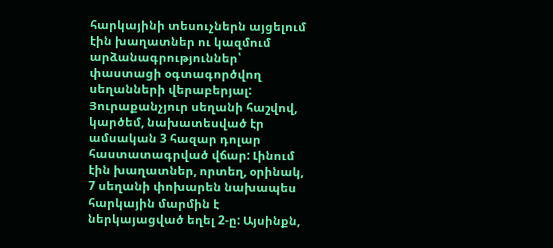հարկայինի տեսուչներն այցելում էին խաղատներ ու կազմում արձանագրություններ՝ փաստացի օգտագործվող սեղանների վերաբերյալ: Յուրաքանչյուր սեղանի հաշվով, կարծեմ, նախատեսված էր ամսական 3 հազար դոլար հաստատագրված վճար: Լինում էին խաղատներ, որտեղ, օրինակ, 7 սեղանի փոխարեն նախապես հարկային մարմին է ներկայացված եղել 2-ը: Այսինքն,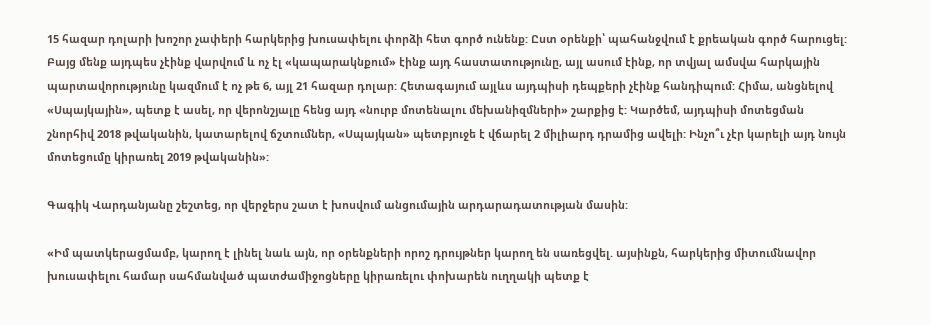15 հազար դոլարի խոշոր չափերի հարկերից խուսափելու փորձի հետ գործ ունենք: Ըստ օրենքի՝ պահանջվում է քրեական գործ հարուցել: Բայց մենք այդպես չէինք վարվում և ոչ էլ «կապարակնքում» էինք այդ հաստատությունը, այլ ասում էինք, որ տվյալ ամսվա հարկային պարտավորությունը կազմում է ոչ թե 6, այլ 21 հազար դոլար: Հետագայում այլևս այդպիսի դեպքերի չէինք հանդիպում: Հիմա, անցնելով «Սպայկային», պետք է ասել, որ վերոնշյալը հենց այդ «նուրբ մոտենալու մեխանիզմների» շարքից է: Կարծեմ, այդպիսի մոտեցման շնորհիվ 2018 թվականին, կատարելով ճշտումներ, «Սպայկան» պետբյուջե է վճարել 2 միլիարդ դրամից ավելի: Ինչո՞ւ չէր կարելի այդ նույն մոտեցումը կիրառել 2019 թվականին»:

Գագիկ Վարդանյանը շեշտեց, որ վերջերս շատ է խոսվում անցումային արդարադատության մասին:

«Իմ պատկերացմամբ, կարող է լինել նաև այն, որ օրենքների որոշ դրույթներ կարող են սառեցվել. այսինքն, հարկերից միտումնավոր խուսափելու համար սահմանված պատժամիջոցները կիրառելու փոխարեն ուղղակի պետք է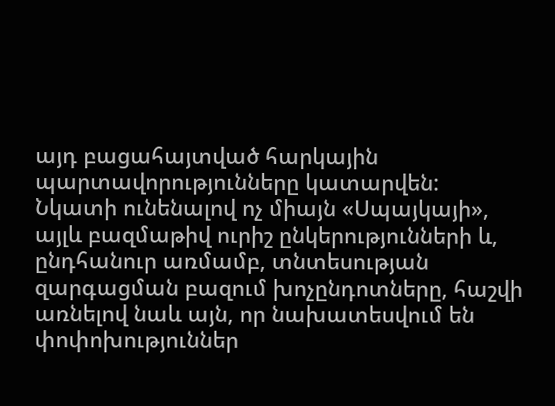այդ բացահայտված հարկային պարտավորությունները կատարվեն: Նկատի ունենալով ոչ միայն «Սպայկայի», այլև բազմաթիվ ուրիշ ընկերությունների և, ընդհանուր առմամբ, տնտեսության զարգացման բազում խոչընդոտները, հաշվի առնելով նաև այն, որ նախատեսվում են փոփոխություններ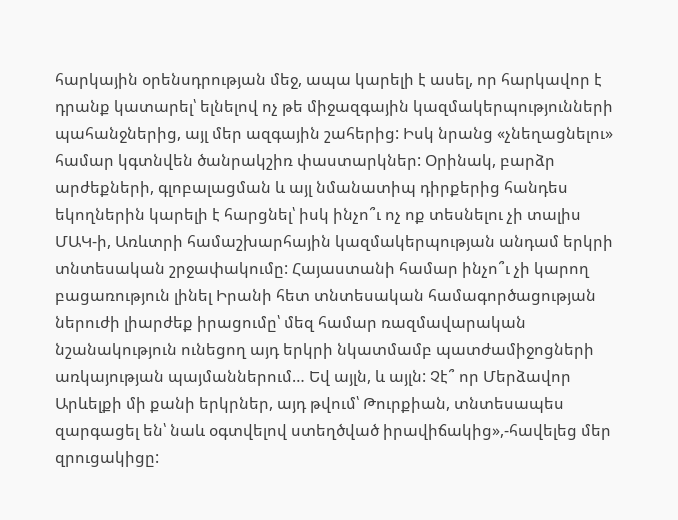հարկային օրենսդրության մեջ, ապա կարելի է ասել, որ հարկավոր է դրանք կատարել՝ ելնելով ոչ թե միջազգային կազմակերպությունների պահանջներից, այլ մեր ազգային շահերից: Իսկ նրանց «չնեղացնելու» համար կգտնվեն ծանրակշիռ փաստարկներ: Օրինակ, բարձր արժեքների, գլոբալացման և այլ նմանատիպ դիրքերից հանդես եկողներին կարելի է հարցնել՝ իսկ ինչո՞ւ ոչ ոք տեսնելու չի տալիս ՄԱԿ-ի, Առևտրի համաշխարհային կազմակերպության անդամ երկրի տնտեսական շրջափակումը: Հայաստանի համար ինչո՞ւ չի կարող բացառություն լինել Իրանի հետ տնտեսական համագործացության ներուժի լիարժեք իրացումը՝ մեզ համար ռազմավարական նշանակություն ունեցող այդ երկրի նկատմամբ պատժամիջոցների առկայության պայմաններում… Եվ այլն, և այլն: Չէ՞ որ Մերձավոր Արևելքի մի քանի երկրներ, այդ թվում՝ Թուրքիան, տնտեսապես զարգացել են՝ նաև օգտվելով ստեղծված իրավիճակից»,-հավելեց մեր զրուցակիցը: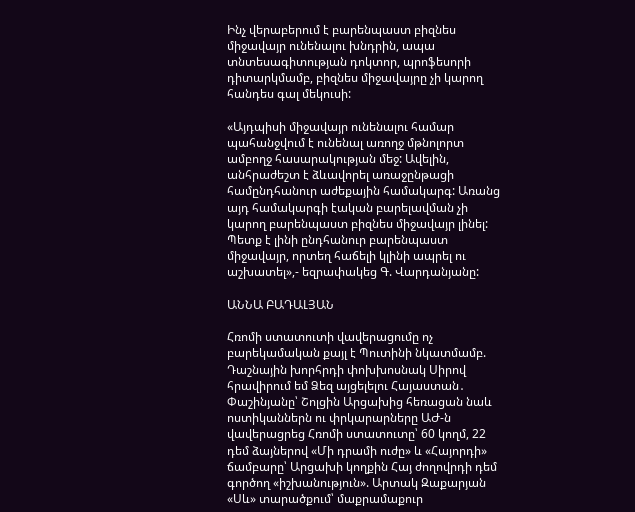Ինչ վերաբերում է բարենպաստ բիզնես միջավայր ունենալու խնդրին, ապա տնտեսագիտության դոկտոր, պրոֆեսորի դիտարկմամբ, բիզնես միջավայրը չի կարող հանդես գալ մեկուսի:

«Այդպիսի միջավայր ունենալու համար պահանջվում է ունենալ առողջ մթնոլորտ ամբողջ հասարակության մեջ: Ավելին, անհրաժեշտ է ձևավորել առաջընթացի համընդհանուր աժեքային համակարգ: Առանց այդ համակարգի էական բարելավման չի կարող բարենպաստ բիզնես միջավայր լինել: Պետք է լինի ընդհանուր բարենպաստ միջավայր, որտեղ հաճելի կլինի ապրել ու աշխատել»,- եզրափակեց Գ. Վարդանյանը:

ԱՆՆԱ ԲԱԴԱԼՅԱՆ

Հռոմի ստատուտի վավերացումը ոչ բարեկամական քայլ է Պուտինի նկատմամբ. Դաշնային խորհրդի փոխխոսնակ Սիրով հրավիրում եմ Ձեզ այցելելու Հայաստան․ Փաշինյանը՝ Շոլցին Արցախից հեռացան նաև ոստիկաններն ու փրկարարները ԱԺ-ն վավերացրեց Հռոմի ստատուտը՝ 60 կողմ, 22 դեմ ձայներով «Մի դրամի ուժը» և «Հայորդի» ճամբարը՝ Արցախի կողքին Հայ ժողովրդի դեմ գործող «իշխանություն». Արտակ Զաքարյան «Սև» տարածքում՝ մաքրամաքուր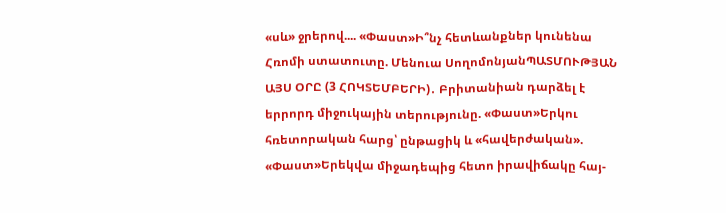«սև» ջրերով.... «Փաստ»Ի՞նչ հետևանքներ կունենա Հռոմի ստատուտը. Մենուա ՍողոմոնյանՊԱՏՄՈՒԹՅԱՆ ԱՅՍ ՕՐԸ (3 ՀՈԿՏԵՄԲԵՐԻ)․ Բրիտանիան դարձել է երրորդ միջուկային տերությունը. «Փաստ»Երկու հռետորական հարց՝ ընթացիկ և «հավերժական». «Փաստ»Երեկվա միջադեպից հետո իրավիճակը հայ-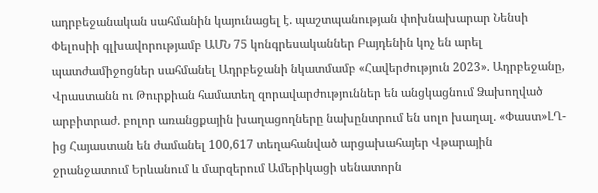ադրբեջանական սահմանին կայունացել է. պաշտպանության փոխնախարար Նենսի Փելոսիի գլխավորությամբ ԱՄՆ 75 կոնգրեսականներ Բայդենին կոչ են արել պատժամիջոցներ սահմանել Ադրբեջանի նկատմամբ «Հավերժություն 2023». Ադրբեջանը, Վրաստանն ու Թուրքիան համատեղ զորավարժություններ են անցկացնում Ձախողված արբիտրաժ. բոլոր առանցքային խաղացողները նախընտրում են սոլո խաղալ. «Փաստ»ԼՂ-ից Հայաստան են ժամանել 100,617 տեղահանված արցախահայեր Վթարային ջրանջատում Երևանում և մարզերում Ամերիկացի սենատորն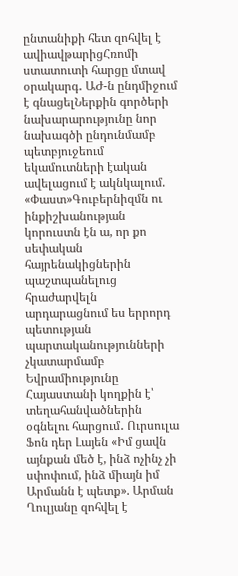ընտանիքի հետ զոհվել է ավիավթարիցՀռոմի ստատուտի հարցը մտավ օրակարգ․ ԱԺ-ն ընդմիջում է գնացելՆերքին գործերի նախարարությունը նոր նախագծի ընդունմամբ պետբյուջեում եկամուտների էական ավելացում է ակնկալում. «Փաստ»Գուբերնիզմն ու ինքիշխանության կորուստն էն ա, որ քո սեփական հայրենակիցներին պաշտպանելուց հրաժարվելն արդարացնում ես երրորդ պետության պարտականությունների չկատարմամբ Եվրամիությունը Հայաստանի կողքին է՝ տեղահանվածներին օգնելու հարցում․ Ուրսուլա Ֆոն դեր Լայեն «Իմ ցավն այնքան մեծ է, ինձ ոչինչ չի սփոփում, ինձ միայն իմ Արմանն է պետք». Արման Ղուլյանը զոհվել է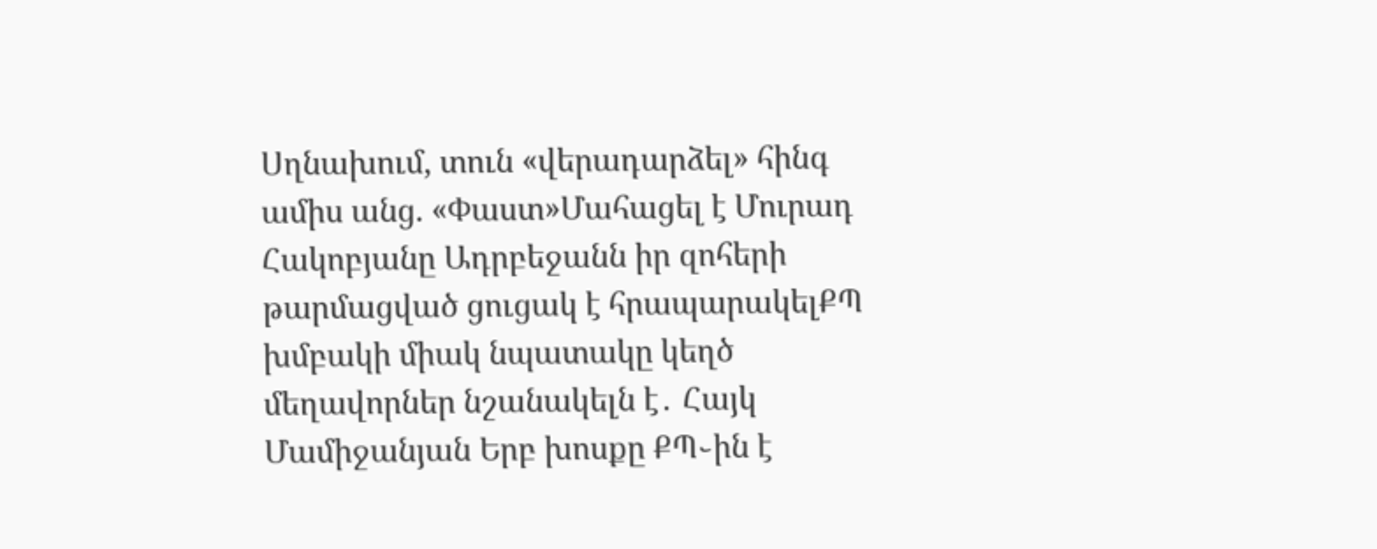Սղնախում, տուն «վերադարձել» հինգ ամիս անց. «Փաստ»Մահացել է Մուրադ Հակոբյանը Ադրբեջանն իր զոհերի թարմացված ցուցակ է հրապարակելՔՊ խմբակի միակ նպատակը կեղծ մեղավորներ նշանակելն է․ Հայկ Մամիջանյան Երբ խոսքը ՔՊ֊ին է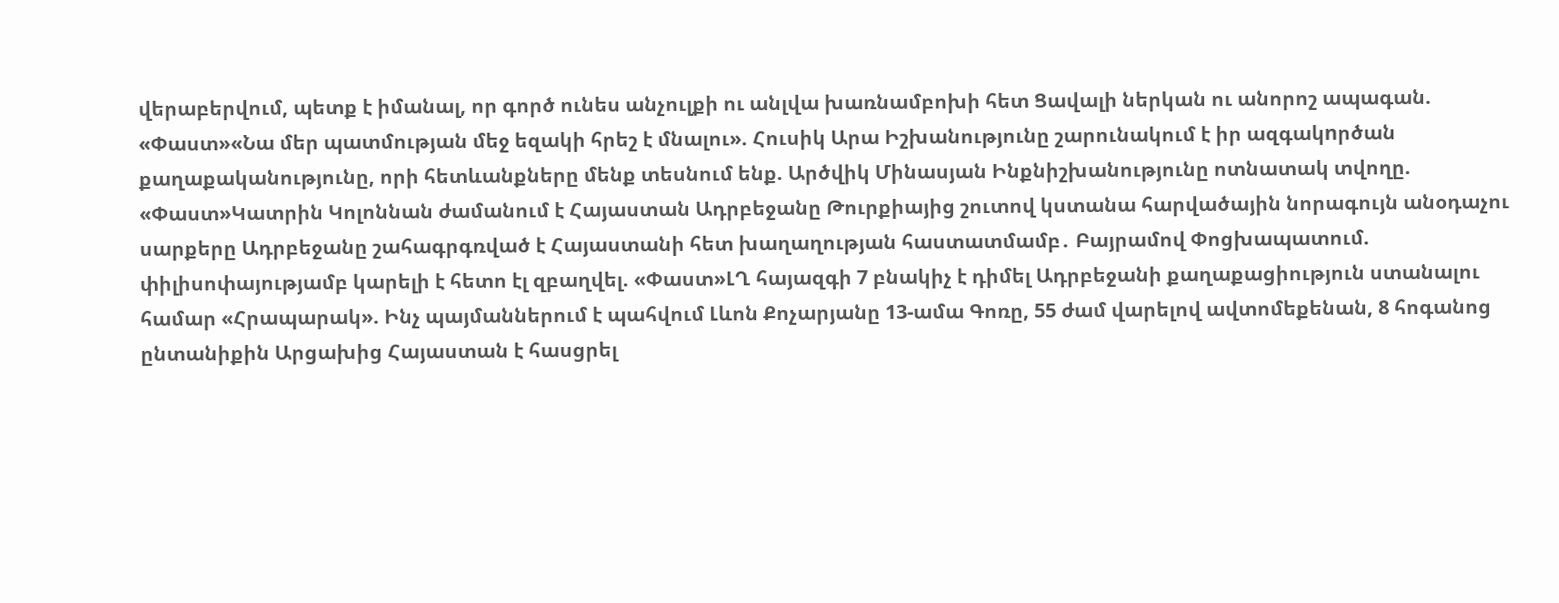վերաբերվում, պետք է իմանալ, որ գործ ունես անչուլքի ու անլվա խառնամբոխի հետ Ցավալի ներկան ու անորոշ ապագան. «Փաստ»«Նա մեր պատմության մեջ եզակի հրեշ է մնալու». Հուսիկ Արա Իշխանությունը շարունակում է իր ազգակnրծան քաղաքականությունը, որի հետևանքները մենք տեսնում ենք. Արծվիկ Մինասյան Ինքնիշխանությունը ոտնատակ տվողը. «Փաստ»Կատրին Կոլոննան ժամանում է Հայաստան Ադրբեջանը Թուրքիայից շուտով կստանա հարվածային նորագույն անօդաչու սարքերը Ադրբեջանը շահագրգռված է Հայաստանի հետ խաղաղության հաստատմամբ․ Բայրամով Փոցխապատում. փիլիսոփայությամբ կարելի է հետո էլ զբաղվել. «Փաստ»ԼՂ հայազգի 7 բնակիչ է դիմել Ադրբեջանի քաղաքացիություն ստանալու համար «Հրապարակ». Ինչ պայմաններում է պահվում Լևոն Քոչարյանը 13-ամա Գոռը, 55 ժամ վարելով ավտոմեքենան, 8 հոգանոց ընտանիքին Արցախից Հայաստան է հասցրել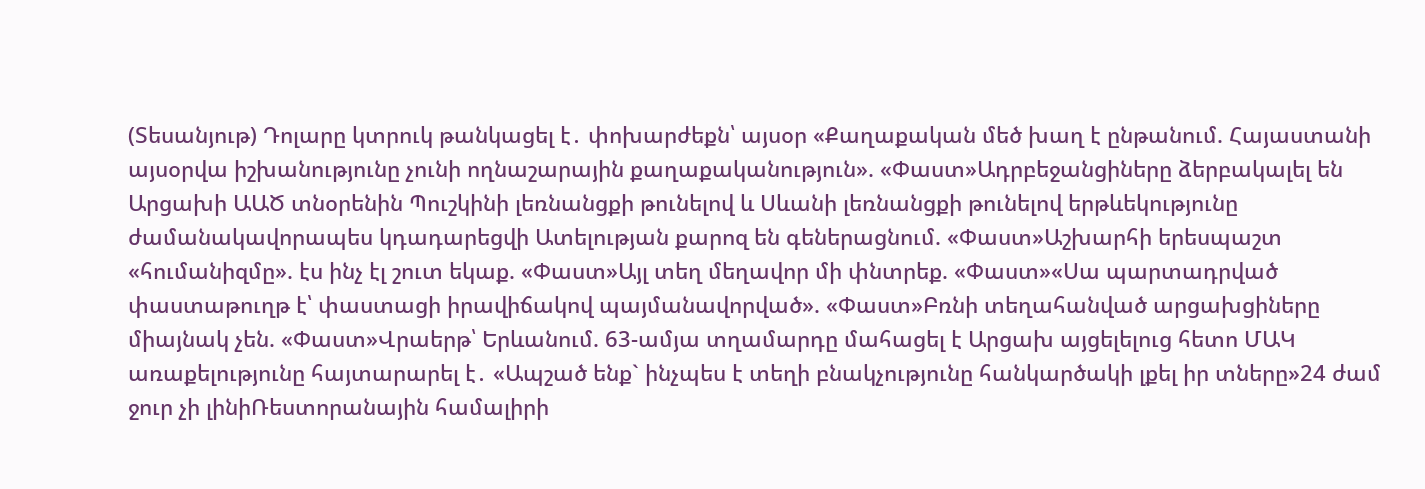(Տեսանյութ) Դոլարը կտրուկ թանկացել է․ փոխարժեքն՝ այսօր «Քաղաքական մեծ խաղ է ընթանում. Հայաստանի այսօրվա իշխանությունը չունի ողնաշարային քաղաքականություն». «Փաստ»Ադրբեջանցիները ձերբակալել են Արցախի ԱԱԾ տնօրենին Պուշկինի լեռնանցքի թունելով և Սևանի լեռնանցքի թունելով երթևեկությունը ժամանակավորապես կդադարեցվի Ատելության քարոզ են գեներացնում. «Փաստ»Աշխարհի երեսպաշտ «հումանիզմը». էս ինչ էլ շուտ եկաք. «Փաստ»Այլ տեղ մեղավոր մի փնտրեք. «Փաստ»«Սա պարտադրված փաստաթուղթ է՝ փաստացի իրավիճակով պայմանավորված». «Փաստ»Բռնի տեղահանված արցախցիները միայնակ չեն. «Փաստ»Վրաերթ՝ Երևանում. 63-ամյա տղամարդը մահացել է Արցախ այցելելուց հետո ՄԱԿ առաքելությունը հայտարարել է․ «Ապշած ենք` ինչպես է տեղի բնակչությունը հանկարծակի լքել իր տները»24 ժամ ջուր չի լինիՌեստորանային համալիրի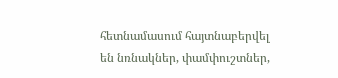հետնամասում հայտնաբերվել են նռնակներ, փամփուշտներ,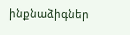ինքնաձիգներ